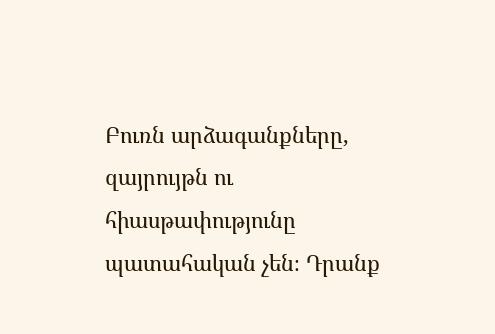Բուռն արձագանքները, զայրույթն ու հիասթափությունը պատահական չեն։ Դրանք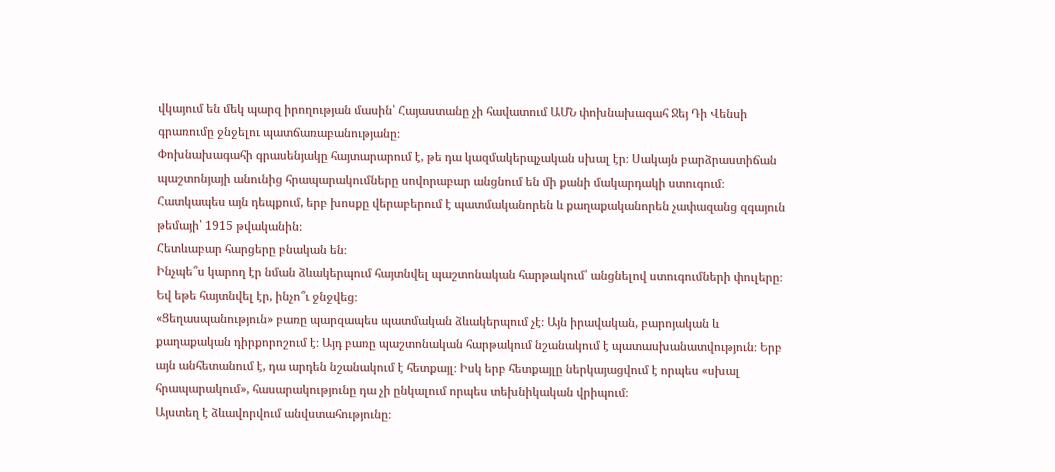վկայում են մեկ պարզ իրողության մասին՝ Հայաստանը չի հավատում ԱՄՆ փոխնախագահ Ջեյ Դի Վենսի գրառումը ջնջելու պատճառաբանությանը։
Փոխնախագահի գրասենյակը հայտարարում է, թե դա կազմակերպչական սխալ էր։ Սակայն բարձրաստիճան պաշտոնյայի անունից հրապարակումները սովորաբար անցնում են մի քանի մակարդակի ստուգում։ Հատկապես այն դեպքում, երբ խոսքը վերաբերում է պատմականորեն և քաղաքականորեն չափազանց զգայուն թեմայի՝ 1915 թվականին։
Հետևաբար հարցերը բնական են։
Ինչպե՞ս կարող էր նման ձևակերպում հայտնվել պաշտոնական հարթակում՝ անցնելով ստուգումների փուլերը։
Եվ եթե հայտնվել էր, ինչո՞ւ ջնջվեց։
«Ցեղասպանություն» բառը պարզապես պատմական ձևակերպում չէ։ Այն իրավական, բարոյական և քաղաքական դիրքորոշում է։ Այդ բառը պաշտոնական հարթակում նշանակում է պատասխանատվություն։ Երբ այն անհետանում է, դա արդեն նշանակում է հետքայլ։ Իսկ երբ հետքայլը ներկայացվում է որպես «սխալ հրապարակում», հասարակությունը դա չի ընկալում որպես տեխնիկական վրիպում։
Այստեղ է ձևավորվում անվստահությունը։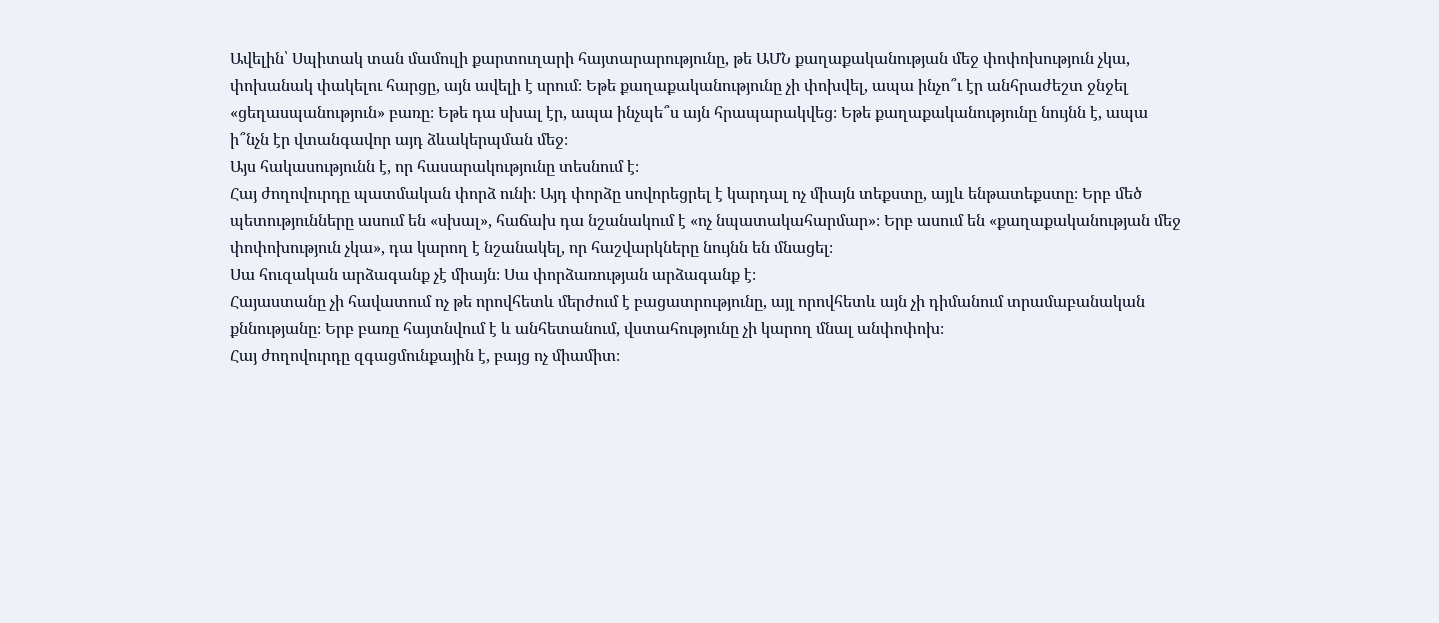Ավելին՝ Սպիտակ տան մամուլի քարտուղարի հայտարարությունը, թե ԱՄՆ քաղաքականության մեջ փոփոխություն չկա, փոխանակ փակելու հարցը, այն ավելի է սրում։ Եթե քաղաքականությունը չի փոխվել, ապա ինչո՞ւ էր անհրաժեշտ ջնջել «ցեղասպանություն» բառը։ Եթե դա սխալ էր, ապա ինչպե՞ս այն հրապարակվեց։ Եթե քաղաքականությունը նույնն է, ապա ի՞նչն էր վտանգավոր այդ ձևակերպման մեջ։
Այս հակասությունն է, որ հասարակությունը տեսնում է։
Հայ ժողովուրդը պատմական փորձ ունի։ Այդ փորձը սովորեցրել է կարդալ ոչ միայն տեքստը, այլև ենթատեքստը։ Երբ մեծ պետությունները ասում են «սխալ», հաճախ դա նշանակում է «ոչ նպատակահարմար»։ Երբ ասում են «քաղաքականության մեջ փոփոխություն չկա», դա կարող է նշանակել, որ հաշվարկները նույնն են մնացել։
Սա հուզական արձագանք չէ միայն։ Սա փորձառության արձագանք է։
Հայաստանը չի հավատում ոչ թե որովհետև մերժում է բացատրությունը, այլ որովհետև այն չի դիմանում տրամաբանական քննությանը։ Երբ բառը հայտնվում է և անհետանում, վստահությունը չի կարող մնալ անփոփոխ։
Հայ ժողովուրդը զգացմունքային է, բայց ոչ միամիտ։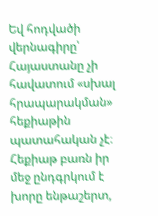Եվ հոդվածի վերնագիրը՝ Հայաստանը չի հավատում «սխալ հրապարակման» հեքիաթին պատահական չէ։ Հեքիաթ բառն իր մեջ ընդգրկում է խորը ենթաշերտ,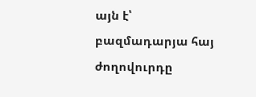այն է՝ բազմադարյա հայ ժողովուրդը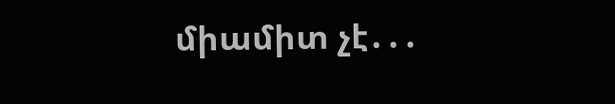միամիտ չէ․․․